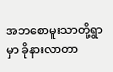အဘစောမူးသာတို့ရွာမှာ ခိုနားလာတာ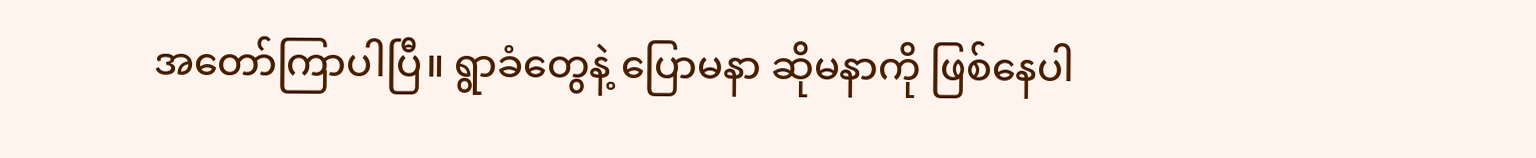အတော်ကြာပါပြီ။ ရွာခံတွေနဲ့ ပြောမနာ ဆိုမနာကို ဖြစ်နေပါ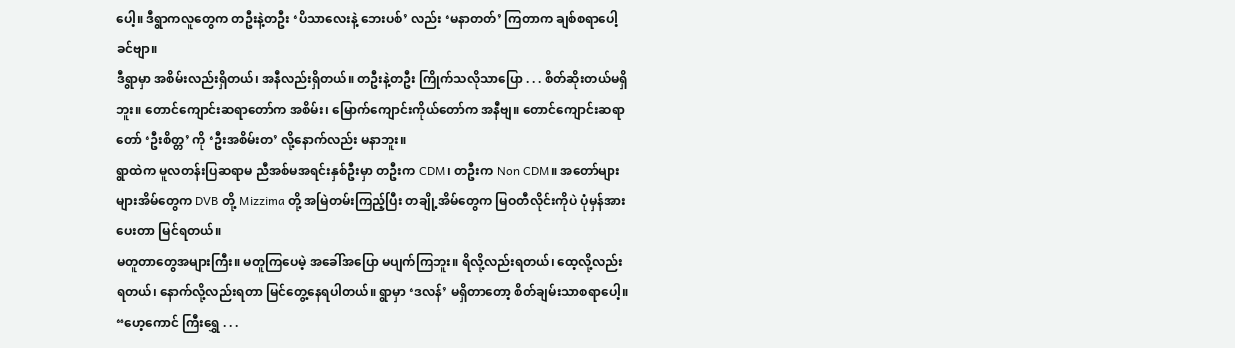ပေါ့။ ဒီရွာကလူတွေက တဦးနဲ့တဦး ‘ပိသာလေးနဲ့ ဘေးပစ်’ လည်း ‘မနာတတ်’ ကြတာက ချစ်စရာပေါ့ ခင်ဗျာ။
ဒီရွာမှာ အစိမ်းလည်းရှိတယ်၊ အနီလည်းရှိတယ်။ တဦးနဲ့တဦး ကြိုက်သလိုသာပြော . . . စိတ်ဆိုးတယ်မရှိဘူး။ တောင်ကျောင်းဆရာတော်က အစိမ်း၊ မြောက်ကျောင်းကိုယ်တော်က အနီဗျ။ တောင်ကျောင်းဆရာတော် ‘ဦးစိတ္တ’ ကို ‘ဦးအစိမ်းတ’ လို့နောက်လည်း မနာဘူး။
ရွာထဲက မူလတန်းပြဆရာမ ညီအစ်မအရင်းနှစ်ဦးမှာ တဦးက CDM၊ တဦးက Non CDM။ အတော်များများအိမ်တွေက DVB တို့ Mizzima တို့ အမြဲတမ်းကြည့်ပြီး တချို့အိမ်တွေက မြဝတီလိုင်းကိုပဲ ပုံမှန်အားပေးတာ မြင်ရတယ်။
မတူတာတွေအများကြီး။ မတူကြပေမဲ့ အခေါ်အပြော မပျက်ကြဘူး။ ရိလို့လည်းရတယ်၊ ထေ့လို့လည်းရတယ်၊ နောက်လို့လည်းရတာ မြင်တွေ့နေရပါတယ်။ ရွာမှာ ‘ဒလန်’ မရှိတာတော့ စိတ်ချမ်းသာစရာပေါ့။
“ဟေ့ကောင် ကြီးရွှေ . . .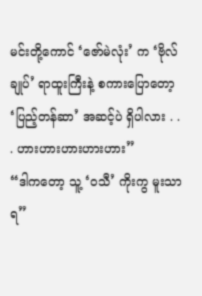မင်းတို့ကောင် ‘ဇော်မဲလုံး’ က ‘ဗိုလ်ချုပ်’ ရာထူးကြီးနဲ့ စကားပြောတော့ ‘ပြည့်တန်ဆာ’ အဆင့်ပဲ ရှိပါလား . . . ဟားဟားဟားဟားဟား”
“ဒါကတော့ သူ့ ‘ဝသီ’ ကိုးကွ မူးသာရ”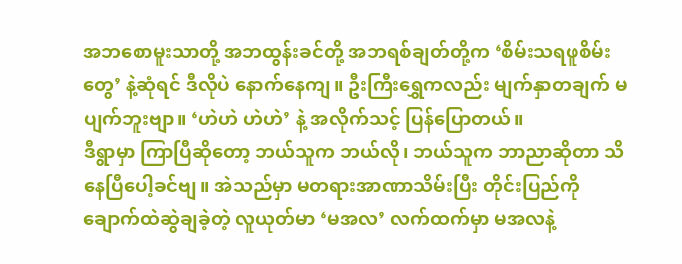အဘစောမူးသာတို့ အဘထွန်းခင်တို့ အဘရစ်ချတ်တို့က ‘စိမ်းသရဖူစိမ်းတွေ’ နဲ့ဆုံရင် ဒီလိုပဲ နောက်နေကျ။ ဦးကြီးရွှေကလည်း မျက်နှာတချက် မပျက်ဘူးဗျာ။ ‘ဟဲဟဲ ဟဲဟဲ’ နဲ့ အလိုက်သင့် ပြန်ပြောတယ်။
ဒီရွာမှာ ကြာပြီဆိုတော့ ဘယ်သူက ဘယ်လို၊ ဘယ်သူက ဘာညာဆိုတာ သိနေပြီပေါ့ခင်ဗျ။ အဲသည်မှာ မတရားအာဏာသိမ်းပြီး တိုင်းပြည်ကို ချောက်ထဲဆွဲချခဲ့တဲ့ လူယုတ်မာ ‘မအလ’ လက်ထက်မှာ မအလနဲ့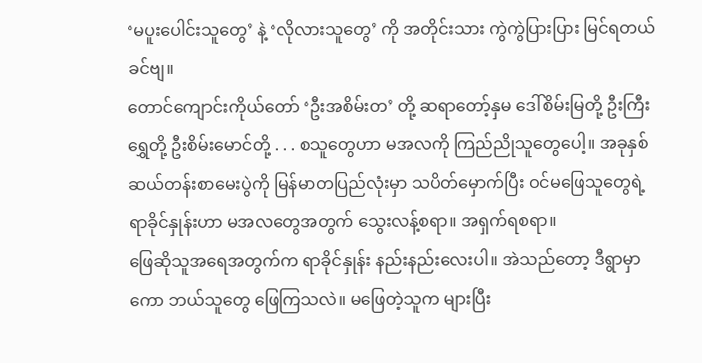‘မပူးပေါင်းသူတွေ’ နဲ့ ‘လိုလားသူတွေ’ ကို အတိုင်းသား ကွဲကွဲပြားပြား မြင်ရတယ် ခင်ဗျ။
တောင်ကျောင်းကိုယ်တော် ‘ဦးအစိမ်းတ’ တို့ ဆရာတော့်နှမ ဒေါ်စိမ်းမြတို့ ဦးကြီးရွှေတို့ ဦးစိမ်းမောင်တို့ . . . စသူတွေဟာ မအလကို ကြည်ညိုသူတွေပေါ့။ အခုနှစ် ဆယ်တန်းစာမေးပွဲကို မြန်မာတပြည်လုံးမှာ သပိတ်မှောက်ပြီး ဝင်မဖြေသူတွေရဲ့ ရာခိုင်နှုန်းဟာ မအလတွေအတွက် သွေးလန့်စရာ။ အရှက်ရစရာ။
ဖြေဆိုသူအရေအတွက်က ရာခိုင်နှုန်း နည်းနည်းလေးပါ။ အဲသည်တော့ ဒီရွာမှာကော ဘယ်သူတွေ ဖြေကြသလဲ။ မဖြေတဲ့သူက များပြီး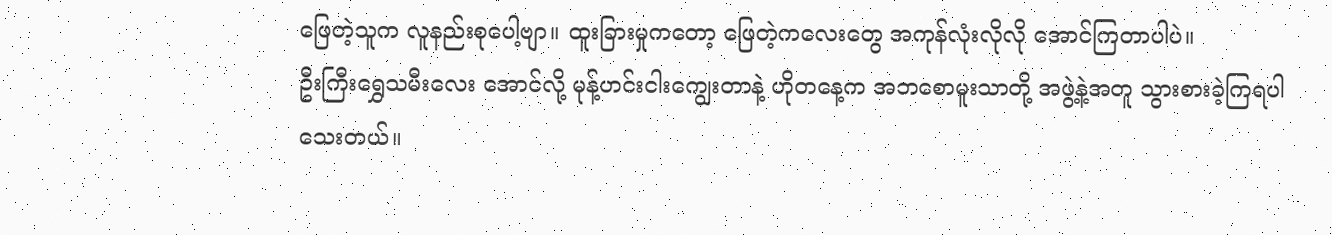ဖြေတဲ့သူက လူနည်းစုပေါ့ဗျာ။ ထူးခြားမှုကတော့ ဖြေတဲ့ကလေးတွေ အကုန်လုံးလိုလို အောင်ကြတာပါပဲ။
ဦးကြီးရွှေသမီးလေး အောင်လို့ မုန့်ဟင်းငါးကျွေးတာနဲ့ ဟိုတနေ့က အဘစောမူးသာတို့ အဖွဲ့နဲ့အတူ သွားစားခဲ့ကြရပါသေးတယ်။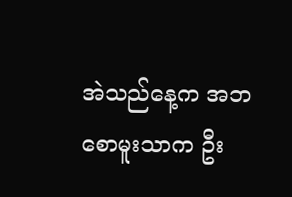အဲသည်နေ့က အဘစောမူးသာက ဦး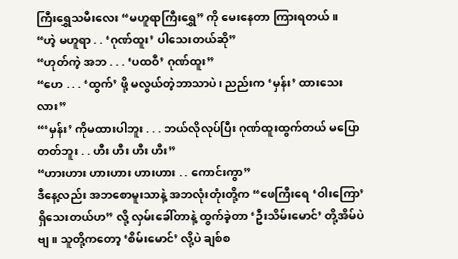ကြီးရွှေသမီးလေး “မဟူရာကြီးရွှေ” ကို မေးနေတာ ကြားရတယ်။
“ဟဲ့ မဟူရာ . . ‘ဂုဏ်ထူး’ ပါသေးတယ်ဆို”
“ဟုတ်ကဲ့ အဘ . . . ‘ပထဝီ’ ဂုဏ်ထူး”
“ဟေ . . . ‘ထွက်’ ဖို့ မလွယ်တဲ့ဘာသာပဲ၊ ညည်းက ‘မှန်း’ ထားသေးလား”
“‘မှန်း’ ကိုမထားပါဘူး . . . ဘယ်လိုလုပ်ပြီး ဂုဏ်ထူးထွက်တယ် မပြောတတ်ဘူး . . ဟီး ဟီး ဟီး ဟီး”
“ဟားဟား ဟားဟား ဟားဟား . . ကောင်းကွာ”
ဒီနေ့လည်း အဘစောမူးသာနဲ့ အဘလုံးတုံးတို့က “ဖေကြီးရေ ‘ဝါးကြော’ ရှိသေးတယ်ဟ” လို့ လှမ်းခေါ်တာနဲ့ ထွက်ခဲ့တာ ‘ဦးသိမ်းမောင်’ တို့အိမ်ပဲဗျ။ သူတို့ကတော့ ‘စိမ်းမောင်’ လို့ပဲ ချစ်စ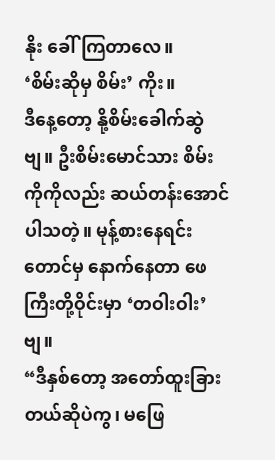နိုး ခေါ်ကြတာလေ။
‘စိမ်းဆိုမှ စိမ်း’ ကိုး။
ဒီနေ့တော့ နို့စိမ်းခေါက်ဆွဲဗျ။ ဦးစိမ်းမောင်သား စိမ်းကိုကိုလည်း ဆယ်တန်းအောင်ပါသတဲ့။ မုန့်စားနေရင်းတောင်မှ နောက်နေတာ ဖေကြီးတို့ဝိုင်းမှာ ‘တဝါးဝါး’ ဗျ။
“ဒီနှစ်တော့ အတော်ထူးခြားတယ်ဆိုပဲကွ၊ မဖြေ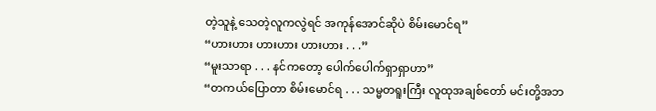တဲ့သူနဲ့ သေတဲ့လူကလွဲရင် အကုန်အောင်ဆိုပဲ စိမ်းမောင်ရ”
“ဟားဟား ဟားဟား ဟားဟား . . .”
“မူးသာရာ . . . နင်ကတော့ ပေါက်ပေါက်ရှာရှာဟာ”
“တကယ်ပြောတာ စိမ်းမောင်ရ . . . သမ္မတရူးကြီး လူထုအချစ်တော် မင်းတို့အဘ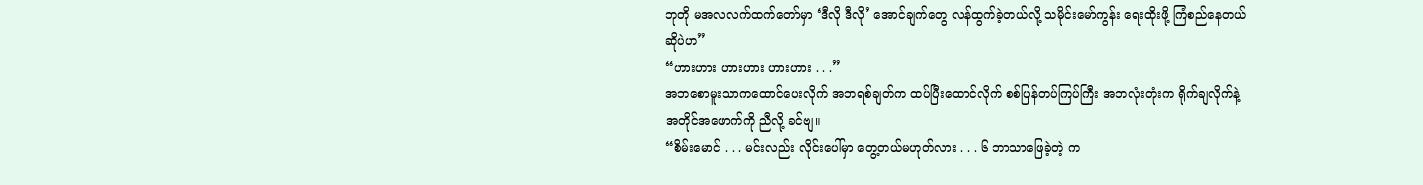ဘုတို မအလလက်ထက်တော်မှာ ‘ဒီလို ဒီလို’ အောင်ချက်တွေ လန်ထွက်ခဲ့တယ်လို့ သမိုင်းမော်ကွန်း ရေးထိုးဖို့ ကြံစည်နေတယ်ဆိုပဲဟ”
“ဟားဟား ဟားဟား ဟားဟား . . .”
အဘစောမူးသာကထောင်ပေးလိုက် အဘရစ်ချတ်က ထပ်ပြီးထောင်လိုက် စစ်ပြန်တပ်ကြပ်ကြီး အဘလုံးတုံးက ရိုက်ချလိုက်နဲ့ အတိုင်အဖောက်ကို ညီလို့ ခင်ဗျ။
“စိမ်းမောင် . . . မင်းလည်း လိုင်းပေါ်မှာ တွေ့တယ်မဟုတ်လား . . . ၆ ဘာသာဖြေခဲ့တဲ့ က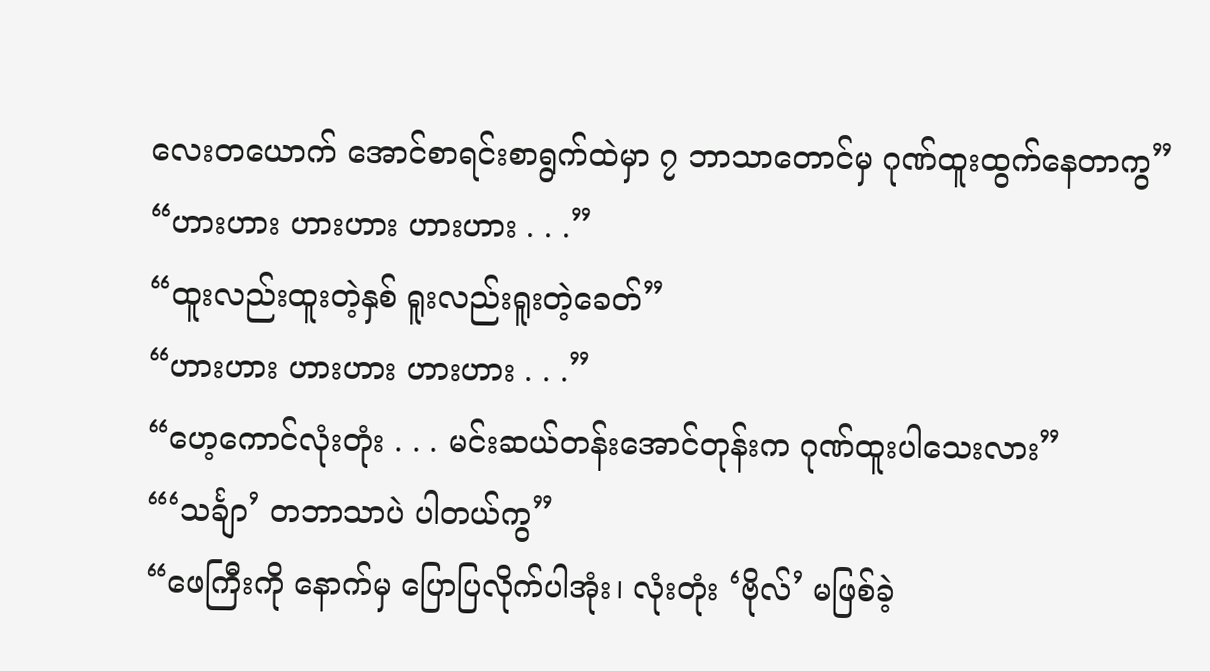လေးတယောက် အောင်စာရင်းစာရွက်ထဲမှာ ၇ ဘာသာတောင်မှ ဂုဏ်ထူးထွက်နေတာကွ”
“ဟားဟား ဟားဟား ဟားဟား . . .”
“ထူးလည်းထူးတဲ့နှစ် ရူးလည်းရူးတဲ့ခေတ်”
“ဟားဟား ဟားဟား ဟားဟား . . .”
“ဟေ့ကောင်လုံးတုံး . . . မင်းဆယ်တန်းအောင်တုန်းက ဂုဏ်ထူးပါသေးလား”
“‘သင်္ချာ’ တဘာသာပဲ ပါတယ်ကွ”
“ဖေကြီးကို နောက်မှ ပြောပြလိုက်ပါအုံး၊ လုံးတုံး ‘ဗိုလ်’ မဖြစ်ခဲ့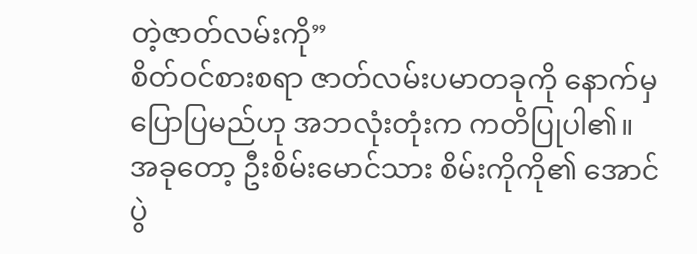တဲ့ဇာတ်လမ်းကို”
စိတ်ဝင်စားစရာ ဇာတ်လမ်းပမာတခုကို နောက်မှပြောပြမည်ဟု အဘလုံးတုံးက ကတိပြုပါ၏။ အခုတော့ ဦးစိမ်းမောင်သား စိမ်းကိုကို၏ အောင်ပွဲ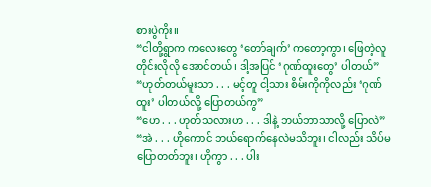စားပွဲကိုး။
“ငါတို့ရွာက ကလေးတွေ ‘တော်ချက်’ ကတော့ကွာ၊ ဖြေတဲ့လူတိုင်းလိုလို အောင်တယ်၊ ဒါ့အပြင် ‘ဂုဏ်ထူးတွေ’ ပါတယ်”
“ဟုတ်တယ်မူးသာ . . . မင့်တူ ငါ့သား စိမ်းကိုကိုလည်း ‘ဂုဏ်ထူး’ ပါတယ်လို့ ပြောတယ်ကွ”
“ဟေ . . . ဟုတ်သလားဟ . . . ဒါနဲ့ ဘယ်ဘာသာလို့ ပြောလဲ”
“အဲ . . . ဟိုကောင် ဘယ်ရောက်နေလဲမသိဘူး၊ ငါလည်း သိပ်မပြောတတ်ဘူး၊ ဟိုကွာ . . . ပါး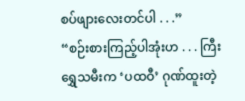စပ်ဖျားလေးတင်ပါ . . .”
“စဉ်းစားကြည့်ပါအုံးဟ . . . ကြီးရွှေသမီးက ‘ပထဝီ’ ဂုဏ်ထူးတဲ့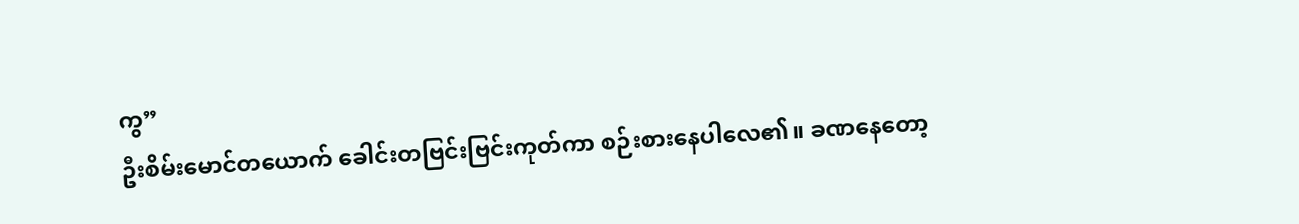ကွ”
ဦးစိမ်းမောင်တယောက် ခေါင်းတဗြင်းဗြင်းကုတ်ကာ စဉ်းစားနေပါလေ၏။ ခဏနေတော့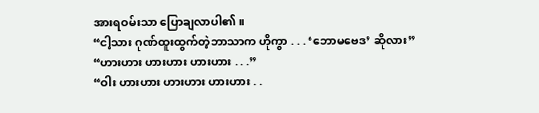အားရဝမ်းသာ ပြောချလာပါ၏။
“ငါ့သား ဂုဏ်ထူးထွက်တဲ့ဘာသာက ဟိုကွာ . . . ‘ဘောမဗေဒ’ ဆိုလား”
“ဟားဟား ဟားဟား ဟားဟား . . .”
“ဝါး ဟားဟား ဟားဟား ဟားဟား . .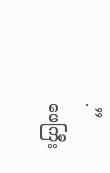.”
ဖေကြီး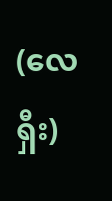(လေရှီး)